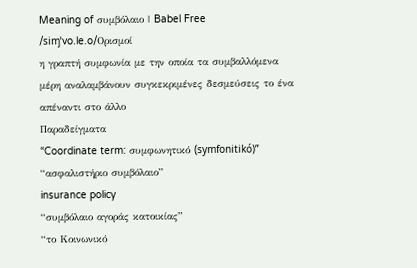Meaning of συμβόλαιο | Babel Free
/siɱˈvo.le.o/Ορισμοί
η γραπτή συμφωνία με την οποία τα συμβαλλόμενα μέρη αναλαμβάνουν συγκεκριμένες δεσμεύσεις το ένα απέναντι στο άλλο
Παραδείγματα
“Coordinate term: συμφωνητικό (symfonitikó)”
“ασφαλιστήριο συμβόλαιο”
insurance policy
“συμβόλαιο αγοράς κατοικίας”
“το Κοινωνικό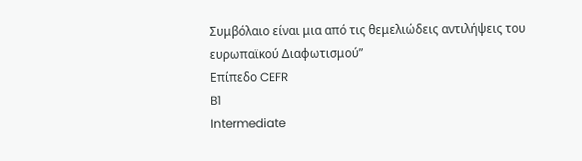Συμβόλαιο είναι μια από τις θεμελιώδεις αντιλήψεις του ευρωπαϊκού Διαφωτισμού”
Επίπεδο CEFR
B1
Intermediate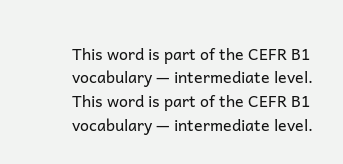This word is part of the CEFR B1 vocabulary — intermediate level.
This word is part of the CEFR B1 vocabulary — intermediate level.